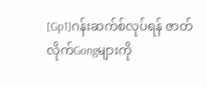[Gp1]ဂန်းဆက်စ်လုပ်ရန် ဇာတ်လိုက်Gongများကို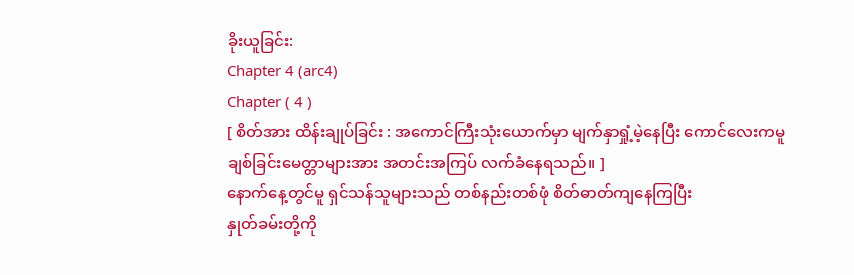ခိုးယူခြင်း:
Chapter 4 (arc4)
Chapter ( 4 )
[ စိတ်အား ထိန်းချုပ်ခြင်း : အကောင်ကြီးသုံးယောက်မှာ မျက်နှာရှုံ့မဲ့နေပြီး ကောင်လေးကမူ ချစ်ခြင်းမေတ္တာများအား အတင်းအကြပ် လက်ခံနေရသည်။ ]
နောက်နေ့တွင်မူ ရှင်သန်သူများသည် တစ်နည်းတစ်ဖုံ စိတ်ဓာတ်ကျနေကြပြီး
နှုတ်ခမ်းတို့ကို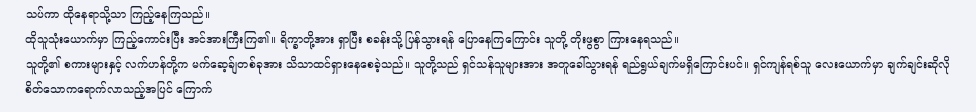သပ်ကာ ထိုနေရာသို့သာ ကြည့်နေကြသည်။
ထိုသူသုံးယောက်မှာ ကြည့်ကောင်းပြီး အင်အားကြီးကြ၏။ ရိက္ခာတို့အား ရှာပြီး စခန်းသို့ ပြန်သွားရန် ပြောနေကြကြောင်း သူတို့ တိုးဖွစွာ ကြားနေရသည်။
သူတို့၏ စကားများနှင့် လက်ဟန်တို့က မက်ဆေ့ခ်ျတစ်ခုအား သိသာထင်ရှားနေစေခဲ့သည်။ သူတို့သည် ရှင်သန်သူများအား အတူခေါ်သွားရန် ရည်ရွယ်ချက်မရှိကြောင်းပင်။ ရှင်ကျန်ရစ်သူ လေးယောက်မှာ ချက်ချင်းဆိုလို စိတ်သောကရောက်လာသည့်အပြင် ကြောက်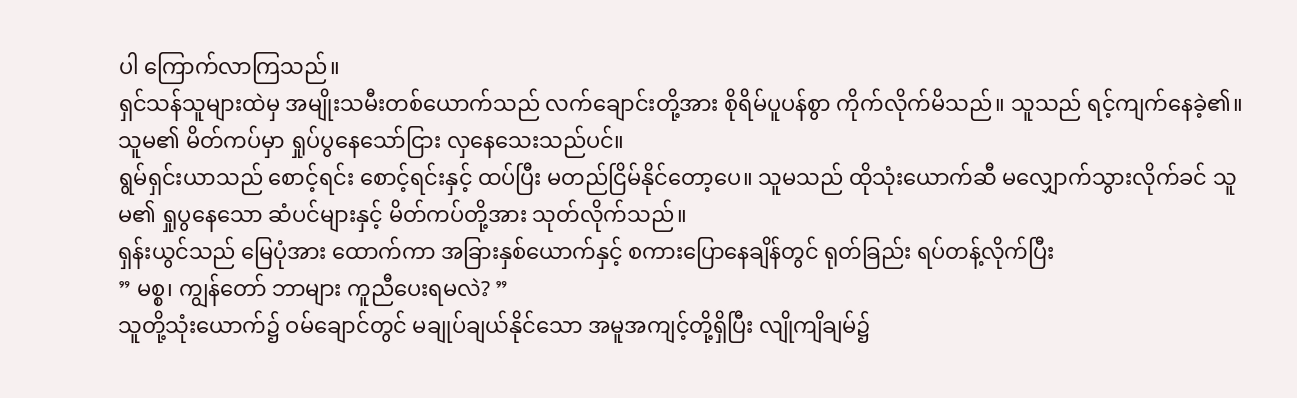ပါ ကြောက်လာကြသည်။
ရှင်သန်သူများထဲမှ အမျိုးသမီးတစ်ယောက်သည် လက်ချောင်းတို့အား စိုရိမ်ပူပန်စွာ ကိုက်လိုက်မိသည်။ သူသည် ရင့်ကျက်နေခဲ့၏။ သူမ၏ မိတ်ကပ်မှာ ရှုပ်ပွနေသော်ငြား လှနေသေးသည်ပင်။
ရွမ်ရှင်းယာသည် စောင့်ရင်း စောင့်ရင်းနှင့် ထပ်ပြီး မတည်ငြိမ်နိုင်တော့ပေ။ သူမသည် ထိုသုံးယောက်ဆီ မလျှောက်သွားလိုက်ခင် သူမ၏ ရှုပွနေသော ဆံပင်များနှင့် မိတ်ကပ်တို့အား သုတ်လိုက်သည်။
ရှန်းယွင်သည် မြေပုံအား ထောက်ကာ အခြားနှစ်ယောက်နှင့် စကားပြောနေချိန်တွင် ရုတ်ခြည်း ရပ်တန့်လိုက်ပြီး
” မစ္စ၊ ကျွန်တော် ဘာများ ကူညီပေးရမလဲ? ”
သူတို့သုံးယောက်၌ ဝမ်ချောင်တွင် မချုပ်ချယ်နိုင်သော အမူအကျင့်တို့ရှိပြီး လျိုကျိချမ်၌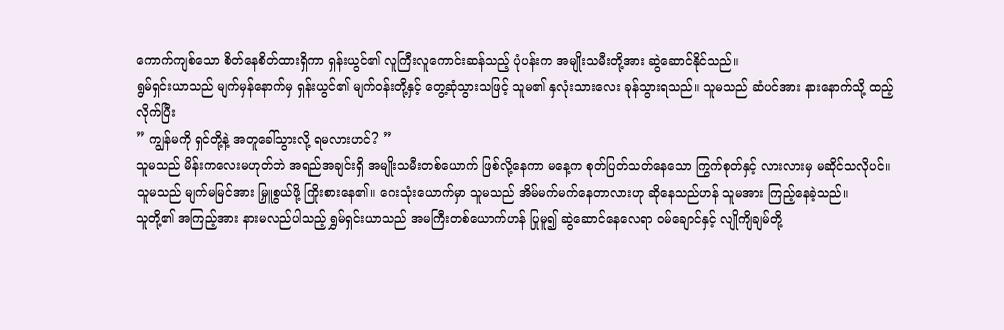ကောက်ကျစ်သော စိတ်နေစိတ်ထားရှိကာ ရှန်းယွင်၏ လူကြီးလူကောင်းဆန်သည့် ပုံပန်းက အမျိုးသမီးတို့အား ဆွဲဆောင်နိုင်သည်။
ရွမ်ရှင်းယာသည် မျက်မှန်နောက်မှ ရှန်းယွင်၏ မျက်၀န်းတို့နှင့် တွေ့ဆုံသွားသဖြင့် သူမ၏ နှလုံးသားလေး ခုန်သွားရသည်။ သူမသည် ဆံပင်အား နားနောက်သို့ ထည့်လိုက်ပြီး
” ကျွန်မကို ရှင်တို့နဲ့ အတူခေါ်သွားလို့ ရမလားဟင်? ”
သူမသည် မိန်းကလေးမဟုတ်ဘဲ အရည်အချင်းရှိ အမျိုးသမီးတစ်ယောက် ဖြစ်လို့နေကာ မနေ့က စုတ်ပြတ်သတ်နေသော ကြွက်စုတ်နှင့် လားလားမှ မဆိုင်သလိုပင်။
သူမသည် မျက်မမြင်အား မြှူစွယ်ဖို့ ကြိုးစားနေ၏။ ဂေးသုံးယောက်မှာ သူမသည် အိမ်မက်မက်နေတာလားဟု ဆိုနေသည်ဟန် သူမအား ကြည့်နေခဲ့သည်။
သူတို့၏ အကြည့်အား နားမလည်ပါသည့် ရွှမ်ရှင်းယာသည် အမကြီးတစ်ယောက်ဟန် ပြုမူ၍ ဆွဲဆောင်နေလေရာ ၀မ်ချောင်နှင့် လျိုကျိချမ်တို့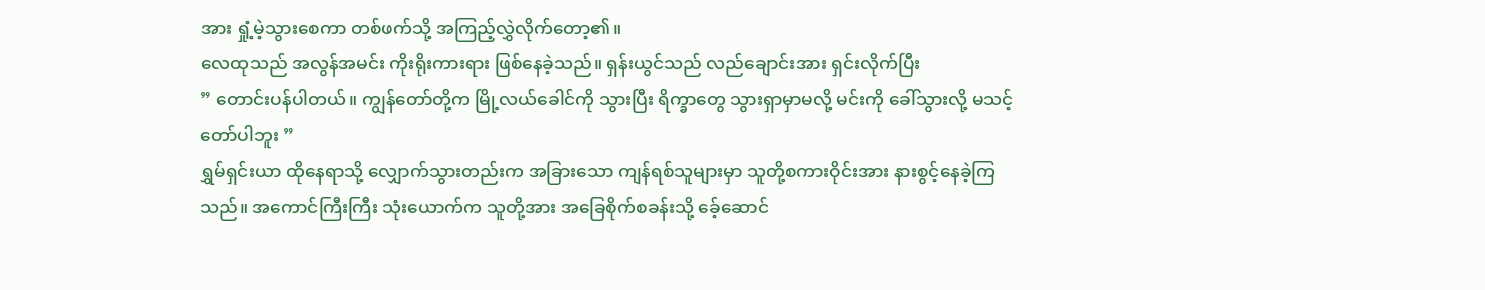အား ရှုံ့မဲ့သွားစေကာ တစ်ဖက်သို့ အကြည့်လွှဲလိုက်တော့၏။
လေထုသည် အလွန်အမင်း ကိုးရိုးကားရား ဖြစ်နေခဲ့သည်။ ရှန်းယွင်သည် လည်ချောင်းအား ရှင်းလိုက်ပြီး
” တောင်းပန်ပါတယ်။ ကျွန်တော်တို့က မြို့လယ်ခေါင်ကို သွားပြီး ရိက္ခာတွေ သွားရှာမှာမလို့ မင်းကို ခေါ်သွားလို့ မသင့်တော်ပါဘူး ”
ရွှမ်ရှင်းယာ ထိုနေရာသို့ လျှောက်သွားတည်းက အခြားသော ကျန်ရစ်သူများမှာ သူတို့စကားဝိုင်းအား နားစွင့်နေခဲ့ကြသည်။ အကောင်ကြီးကြီး သုံးယောက်က သူတို့အား အခြေစိုက်စခန်းသို့ ခေ့်ဆောင်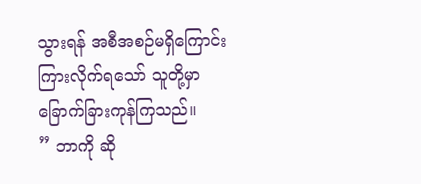သွားရန် အစီအစဉ်မရှိကြောင်း ကြားလိုက်ရသော် သူတို့မှာ ခြောက်ခြားကုန်ကြသည်။
” ဘာကို ဆို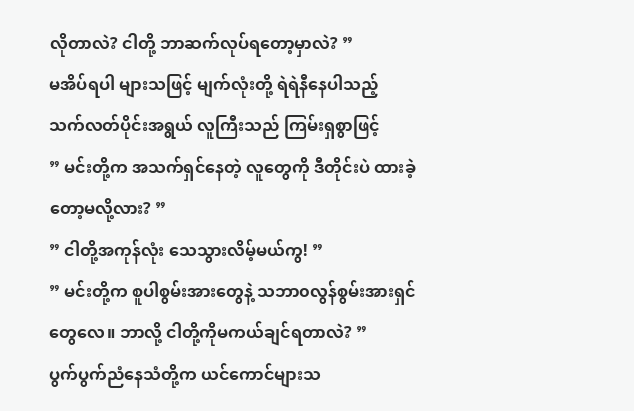လိုတာလဲ? ငါတို့ ဘာဆက်လုပ်ရတော့မှာလဲ? ”
မအိပ်ရပါ များသဖြင့် မျက်လုံးတို့ ရဲရဲနီနေပါသည့် သက်လတ်ပိုင်းအရွယ် လူကြီးသည် ကြမ်းရှစွာဖြင့်
” မင်းတို့က အသက်ရှင်နေတဲ့ လူတွေကို ဒီတိုင်းပဲ ထားခဲ့တော့မလို့လား? ”
” ငါတို့အကုန်လုံး သေသွားလိမ့်မယ်ကွ! ”
” မင်းတို့က စူပါစွမ်းအားတွေနဲ့ သဘာ၀လွန်စွမ်းအားရှင်တွေလေ။ ဘာလို့ ငါတို့ကိုမကယ်ချင်ရတာလဲ? ”
ပွက်ပွက်ညံနေသံတို့က ယင်ကောင်များသ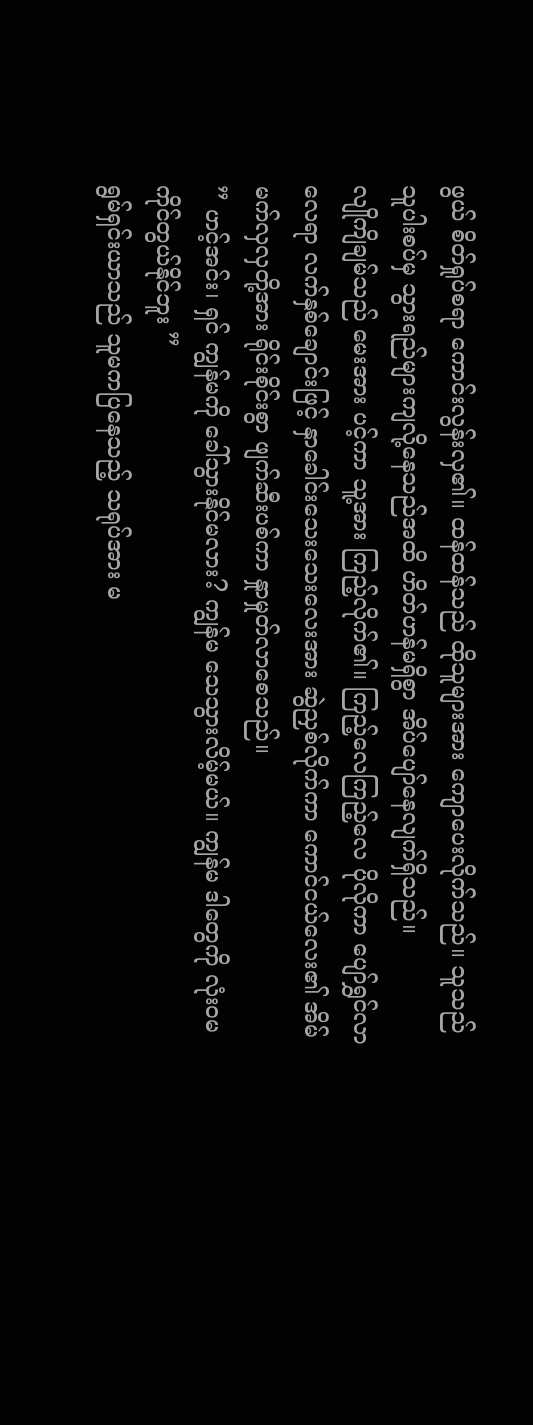ဖွယ် စိတ်ရှုပ်စရာ ကောင်းလွန်းလှ၏။ ထန်ထန်သည် ထိုသူများအား ကျောပေးလိုက်သည်။ သူသည် သူပါးစပ်မှ သွားရည်များကျလို့နေသည်အထိ ဟိတ်ဟန်မရှိစွာ အိပ်ပျော်နေလျက်ရှိသည်။
လျိုကျိချမ်သည် မေးအား ပင့်ကာ သူ့အား ကြည့်လိုက်၏။ ကြည့်လေကြည့်လေ ပိုလိုကာ ပျော်ရွှင်လာလေရာ လက်နှစ်ချောင်းဖြင့် နှာခေါင်းသေးသေးလေးအား ဆွဲညှစ်လိုက်ကာ ကောင်ငယ်လေး၏ အိမ်မက်လှလှတို့အား ရိုင်းစိုင်းစွာ ဖျက်ဆီးပစ်ကာ နှုာမှုတ်လာစေသည်။
” ဟင့်အင်း၊ ရှင် ကျွန်မကို ခေါ်သွားနိုင်မလား? ကျွန်မ သေသွားလိမ့်မယ်။ ကျွန်မ ဒါတွေကို လုံး၀မကိုင်တွယ်နိုင်ဘူး ”
ရွမ်ရှင်းယာသည် သူမကပြနေသည့် သရုပ်အား မ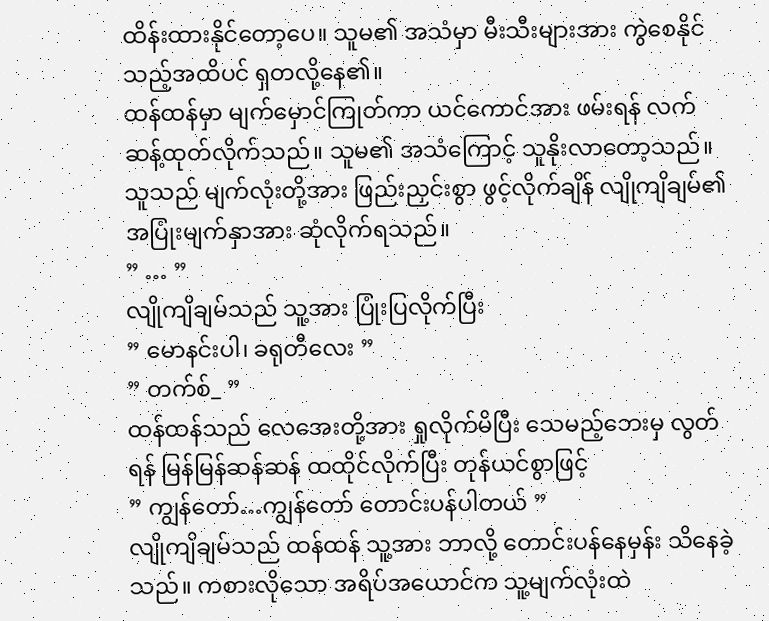ထိန်းထားနိုင်တော့ပေ။ သူမ၏ အသံမှာ မီးသီးများအား ကွဲစေနိုင်သည့်အထိပင် ရှတလို့နေ၏။
ထန်ထန်မှာ မျက်မှောင်ကြုတ်ကာ ယင်ကောင်အား ဖမ်းရန် လက်ဆန့်ထုတ်လိုက်သည်။ သူမ၏ အသံကြောင့် သူနိုးလာတော့သည်။ သူသည် မျက်လုံးတို့အား ဖြည်းညှင်းစွာ ဖွင့်လိုက်ချိန် လျိုကျိချမ်၏ အပြုံးမျက်နှာအား ဆုံလိုက်ရသည်။
” … ”
လျိုကျိချမ်သည် သူ့အား ပြုံးပြလိုက်ပြီး
” မောနင်းပါ၊ ခရုတီလေး ”
” တက်စ်_ ”
ထန်ထန်သည် လေအေးတို့အား ရှုလိုက်မိပြီး သေမည့်ဘေးမှ လွတ်ရန် မြန်မြန်ဆန်ဆန် ထထိုင်လိုက်ပြီး တုန်ယင်စွာဖြင့်
” ကျွန်တော်…ကျွန်တော် တောင်းပန်ပါတယ် ”
လျိုကျိချမ်သည် ထန်ထန် သူ့အား ဘာလို့ တောင်းပန်နေမှန်း သိနေခဲ့သည်။ ကစားလိုသော အရိပ်အယောင်က သူ့မျက်လုံးထဲ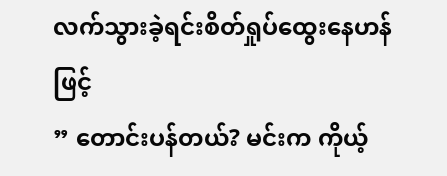လက်သွားခဲ့ရင်းစိတ်ရှုပ်ထွေးနေဟန်ဖြင့်
” တောင်းပန်တယ်? မင်းက ကိုယ့်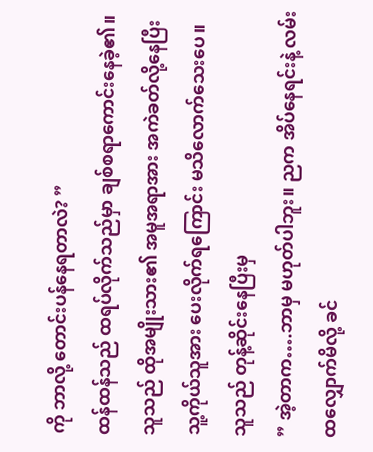ကို ဘာလို့ တောင်းပန်နေရတာလဲ? ”
ထန်ထန်သည် ထရပ်လိုက်သည်မှာ ချစ်စရာကောင်းနေခဲ့၏။ သူသည် ထိုအမျိုးသား၏ အမူအရာအား အကဲခတ်လို့နေပြီး သူ့ကိုယ်သူအား ပေးလိုက်ရကြောင်း မသိလောက်သေးပေ။ သူသည် တုန့်ဆိုင်းနေပြီးမှ
” အဲ့တာက….ဘာမှ မဟုတ်ပါဘူး။ ညက အိပ်နေရင်းနဲ့ လမ်းထလျှောက်မိလို့ ခင်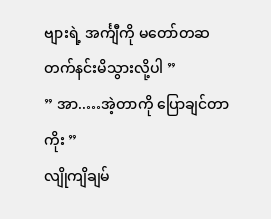ဗျားရဲ့ အင်္ကျီကို မတော်တဆ တက်နင်းမိသွားလို့ပါ ”
” အာ..…အဲ့တာကို ပြောချင်တာကိုး ”
လျိုကျိချမ်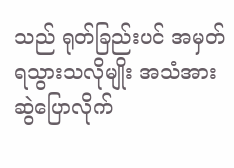သည် ရုတ်ခြည်းပင် အမှတ်ရသွားသလိုမျိုး အသံအား ဆွဲပြောလိုက်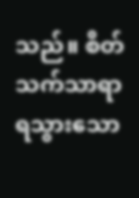သည်။ စိတ်သက်သာရာ ရသွားသော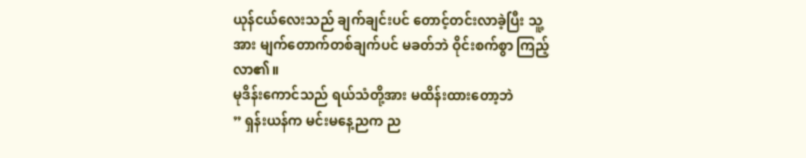ယုန်ငယ်လေးသည် ချက်ချင်းပင် တောင့်တင်းလာခဲ့ပြီး သူ့အား မျက်တောက်တစ်ချက်ပင် မခတ်ဘဲ ဝိုင်းစက်စွာ ကြည့်လာ၏။
မုဒိန်းကောင်သည် ရယ်သံတို့အား မထိန်းထားတော့ဘဲ
” ရှန်းယန်က မင်းမနေ့ညက ည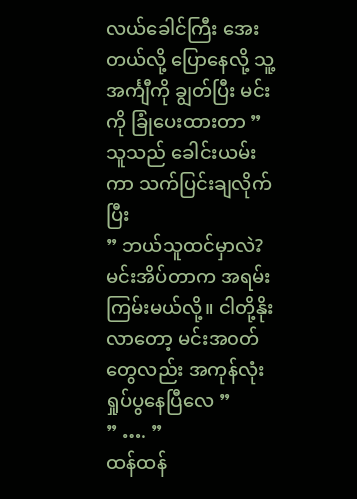လယ်ခေါင်ကြီး အေးတယ်လို့ ပြောနေလို့ သူ့အင်္ကျီကို ချွတ်ပြီး မင်းကို ခြုံပေးထားတာ ”
သူသည် ခေါင်းယမ်းကာ သက်ပြင်းချလိုက်ပြီး
” ဘယ်သူထင်မှာလဲ? မင်းအိပ်တာက အရမ်းကြမ်းမယ်လို့။ ငါတို့နိုးလာတော့ မင်းအ၀တ်တွေလည်း အကုန်လုံးရှုပ်ပွနေပြီလေ ”
” …. ”
ထန်ထန်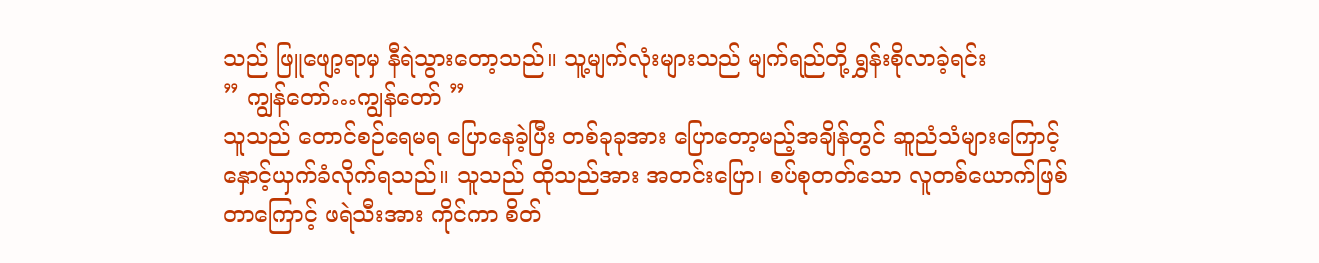သည် ဖြူဖျော့ရာမှ နီရဲသွားတော့သည်။ သူ့မျက်လုံးများသည် မျက်ရည်တို့ ရွှန်းစိုလာခဲ့ရင်း
” ကျွန်တော်…ကျွန်တော် ”
သူသည် တောင်စဉ်ရေမရ ပြောနေခဲ့ပြီး တစ်ခုခုအား ပြောတော့မည့်အချိန်တွင် ဆူညံသံများကြောင့် နှောင့်ယှက်ခံလိုက်ရသည်။ သူသည် ထိုသည်အား အတင်းပြော၊ စပ်စုတတ်သော လူတစ်ယောက်ဖြစ်တာကြောင့် ဖရဲသီးအား ကိုင်ကာ စိတ်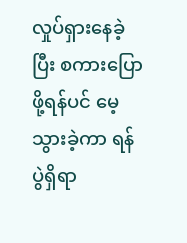လှုပ်ရှားနေခဲ့ပြီး စကားပြောဖို့ရန်ပင် မေ့သွားခဲ့ကာ ရန်ပွဲရှိရာ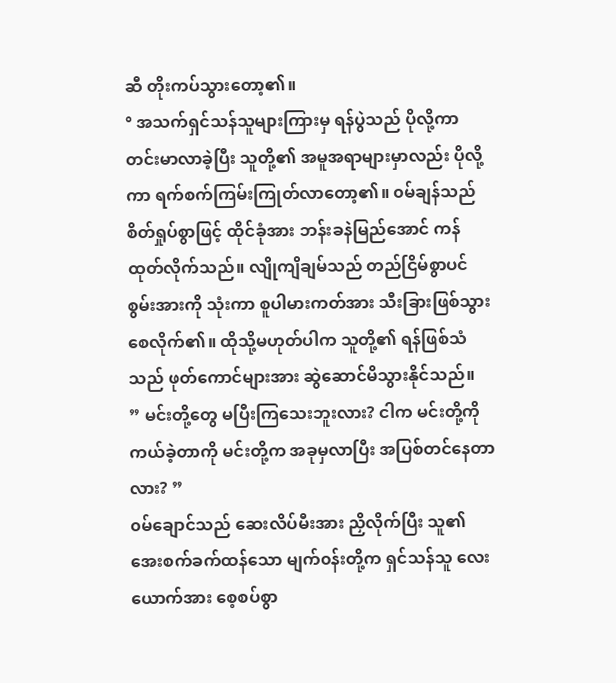ဆီ တိုးကပ်သွားတော့၏။
° အသက်ရှင်သန်သူများကြားမှ ရန်ပွဲသည် ပိုလို့ကာ တင်းမာလာခဲ့ပြီး သူတို့၏ အမူအရာများမှာလည်း ပိုလို့ကာ ရက်စက်ကြမ်းကြုတ်လာတော့၏။ ၀မ်ချန်သည် စိတ်ရှုပ်စွာဖြင့် ထိုင်ခုံအား ဘန်းခနဲမြည်အောင် ကန်ထုတ်လိုက်သည်။ လျိုကျိချမ်သည် တည်ငြိမ်စွာပင် စွမ်းအားကို သုံးကာ စူပါမားကတ်အား သီးခြားဖြစ်သွားစေလိုက်၏။ ထိုသို့မဟုတ်ပါက သူတို့၏ ရန်ဖြစ်သံသည် ဖုတ်ကောင်များအား ဆွဲဆောင်မိသွားနိုင်သည်။
” မင်းတို့တွေ မပြီးကြသေးဘူးလား? ငါက မင်းတို့ကို ကယ်ခဲ့တာကို မင်းတို့က အခုမှလာပြီး အပြစ်တင်နေတာလား? ”
၀မ်ချောင်သည် ဆေးလိပ်မီးအား ညှိလိုက်ပြီး သူ၏ အေးစက်ခက်ထန်သော မျက်၀န်းတို့က ရှင်သန်သူ လေးယောက်အား စေ့စပ်စွာ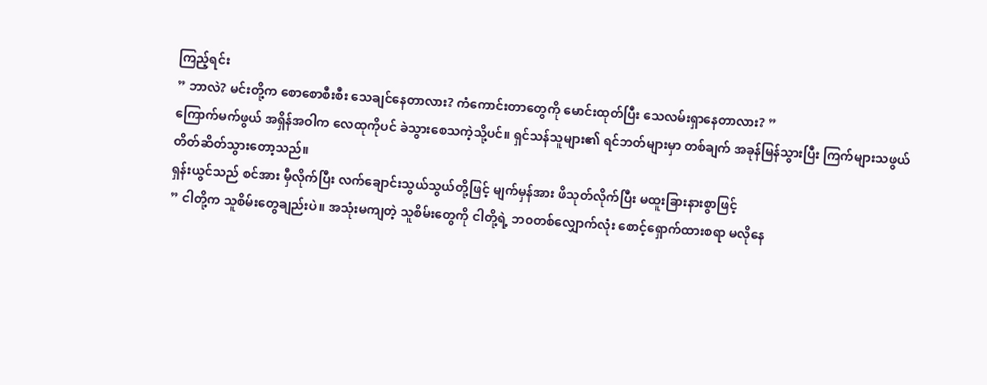ကြည့်ရင်း
” ဘာလဲ? မင်းတို့က စောစောစီးစီး သေချင်နေတာလား? ကံကောင်းတာတွေကို မောင်းထုတ်ပြီး သေလမ်းရှာနေတာလား? ”
ကြောက်မက်ဖွယ် အရှိန်အဝါက လေထုကိုပင် ခဲသွားစေသကဲ့သို့ပင်။ ရှင်သန်သူများ၏ ရင်ဘတ်များမှာ တစ်ချက် အခုန်မြန်သွားပြီး ကြက်များသဖွယ် တိတ်ဆိတ်သွားတော့သည်။
ရှန်းယွင်သည် စင်အား မှီလိုက်ပြီး လက်ချောင်းသွယ်သွယ်တို့ဖြင့် မျက်မှန်အား ဖိသုတ်လိုက်ပြီး မထူးခြားနားစွာဖြင့်
” ငါတို့က သူစိမ်းတွေချည်းပဲ။ အသုံးမကျတဲ့ သူစိမ်းတွေကို ငါတို့ရဲ့ ဘ၀တစ်လျှောက်လုံး စောင့်ရှောက်ထားစရာ မလိုနေ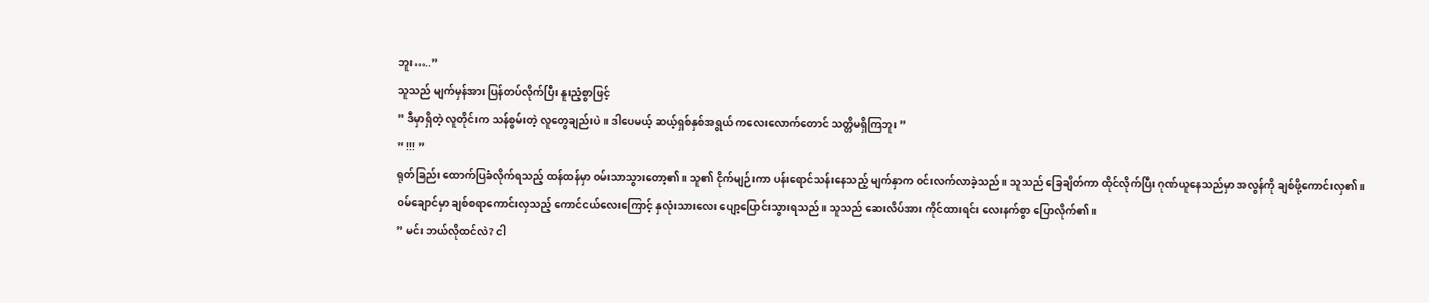ဘူး…..”
သူသည် မျက်မှန်အား ပြန်တပ်လိုက်ပြီး နူးညံ့စွာဖြင့်
” ဒီမှာရှိတဲ့ လူတိုင်းက သန်စွမ်းတဲ့ လူတွေချည်းပဲ။ ဒါပေမယ့် ဆယ့်ရှစ်နှစ်အရွယ် ကလေးလောက်တောင် သတ္တိမရှိကြဘူး ”
” !!! ”
ရုတ်ခြည်း ထောက်ပြခံလိုက်ရသည့် ထန်ထန်မှာ ၀မ်းသာသွားတော့၏။ သူ၏ ငိုက်မျဉ်းကာ ပန်းရောင်သန်းနေသည့် မျက်နှာက ၀င်းလက်လာခဲ့သည်။ သူသည် ခြေချိတ်ကာ ထိုင်လိုက်ပြီး ဂုဏ်ယူနေသည်မှာ အလွန်ကို ချစ်ဖို့ကောင်းလှ၏။
၀မ်ချောင်မှာ ချစ်စရာကောင်းလှသည့် ကောင်ငယ်လေးကြောင့် နှလုံးသားလေး ပျော့ပြောင်းသွားရသည်။ သူသည် ဆေးလိပ်အား ကိုင်ထားရင်း လေးနက်စွာ ပြောလိုက်၏။
” မင်း ဘယ်လိုထင်လဲ? ငါ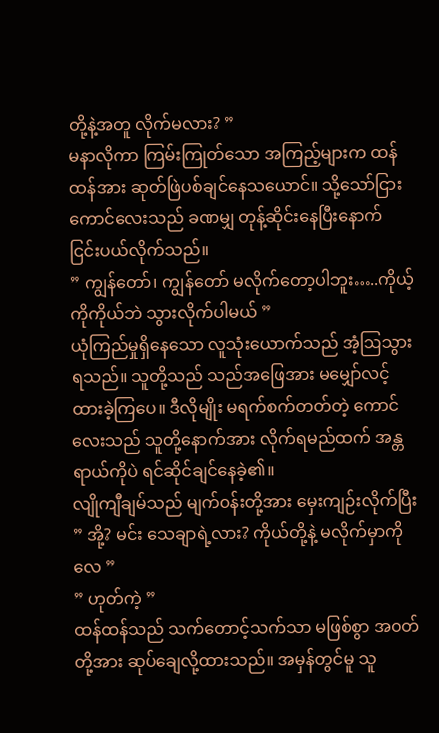တို့နဲ့အတူ လိုက်မလား? ”
မနာလိုကာ ကြမ်းကြုတ်သော အကြည့်များက ထန်ထန်အား ဆုတ်ဖြဲပစ်ချင်နေသယောင်။ သို့သော်ငြား ကောင်လေးသည် ခဏမျှ တုန့်ဆိုင်းနေပြီးနောက် ငြင်းပယ်လိုက်သည်။
” ကျွန်တော်၊ ကျွန်တော် မလိုက်တော့ပါဘူး…..ကိုယ့်ကိုကိုယ်ဘဲ သွားလိုက်ပါမယ် ”
ယုံကြည်မှုရှိနေသော လူသုံးယောက်သည် အံ့ဩသွားရသည်။ သူတို့သည် သည်အဖြေအား မမျှော်လင့်ထားခဲ့ကြပေ။ ဒီလိုမျိုး မရက်စက်တတ်တဲ့ ကောင်လေးသည် သူတို့နောက်အား လိုက်ရမည်ထက် အန္တရာယ်ကိုပဲ ရင်ဆိုင်ချင်နေခဲ့၏။
လျိုကျီချမ်သည် မျက်၀န်းတို့အား မှေးကျဉ်းလိုက်ပြီး
” အို့? မင်း သေချာရဲ့လား? ကိုယ်တို့နဲ့ မလိုက်မှာကိုလေ ”
” ဟုတ်ကဲ့ ”
ထန်ထန်သည် သက်တောင့်သက်သာ မဖြစ်စွာ အ၀တ်တို့အား ဆုပ်ချေလို့ထားသည်။ အမှန်တွင်မူ သူ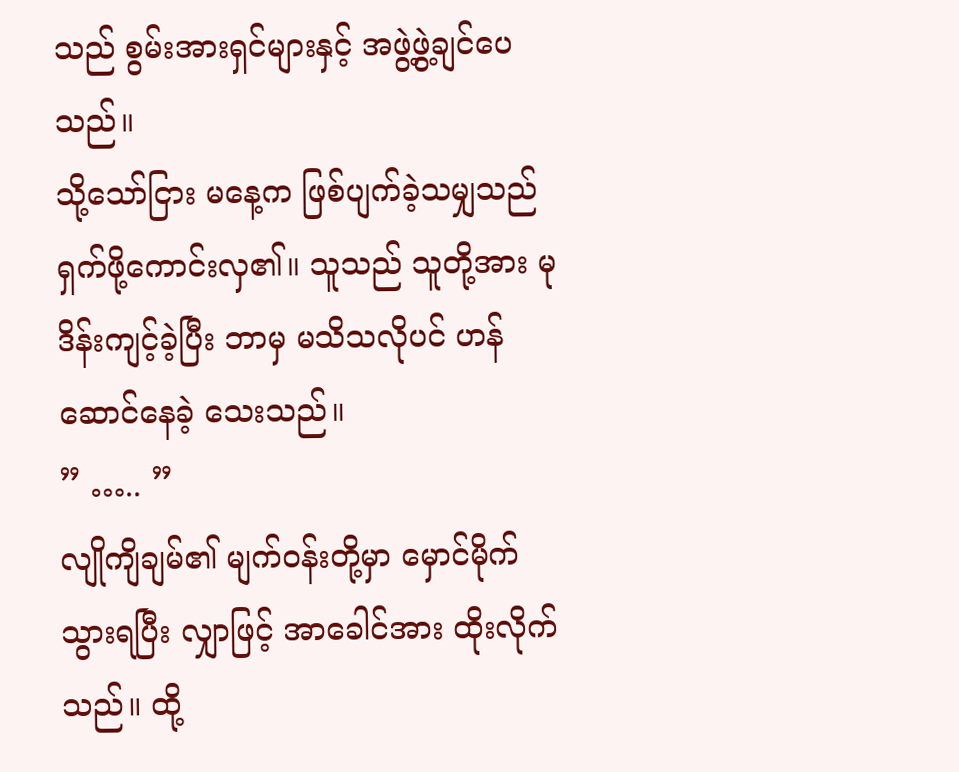သည် စွမ်းအားရှင်များနှင့် အဖွဲ့ဖွဲ့ချင်ပေသည်။
သို့သော်ငြား မနေ့က ဖြစ်ပျက်ခဲ့သမျှသည် ရှက်ဖို့ကောင်းလှ၏။ သူသည် သူတို့အား မုဒိန်းကျင့်ခဲ့ပြီး ဘာမှ မသိသလိုပင် ဟန်ဆောင်နေခဲ့ သေးသည်။
” ….. ”
လျိုကျိချမ်၏ မျက်၀န်းတို့မှာ မှောင်မိုက်သွားရပြီး လျှာဖြင့် အာခေါင်အား ထိုးလိုက်သည်။ ထို့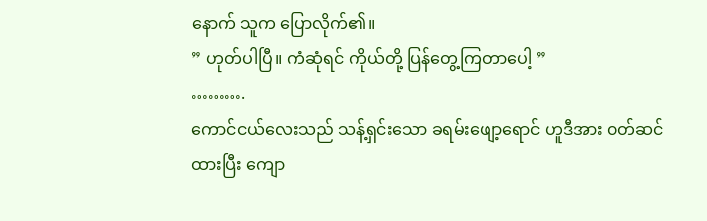နောက် သူက ပြောလိုက်၏။
” ဟုတ်ပါပြီ။ ကံဆုံရင် ကိုယ်တို့ ပြန်တွေ့ကြတာပေါ့ ”
……….
ကောင်ငယ်လေးသည် သန့်ရှင်းသော ခရမ်းဖျော့ရောင် ဟူဒီအား ၀တ်ဆင်ထားပြီး ကျော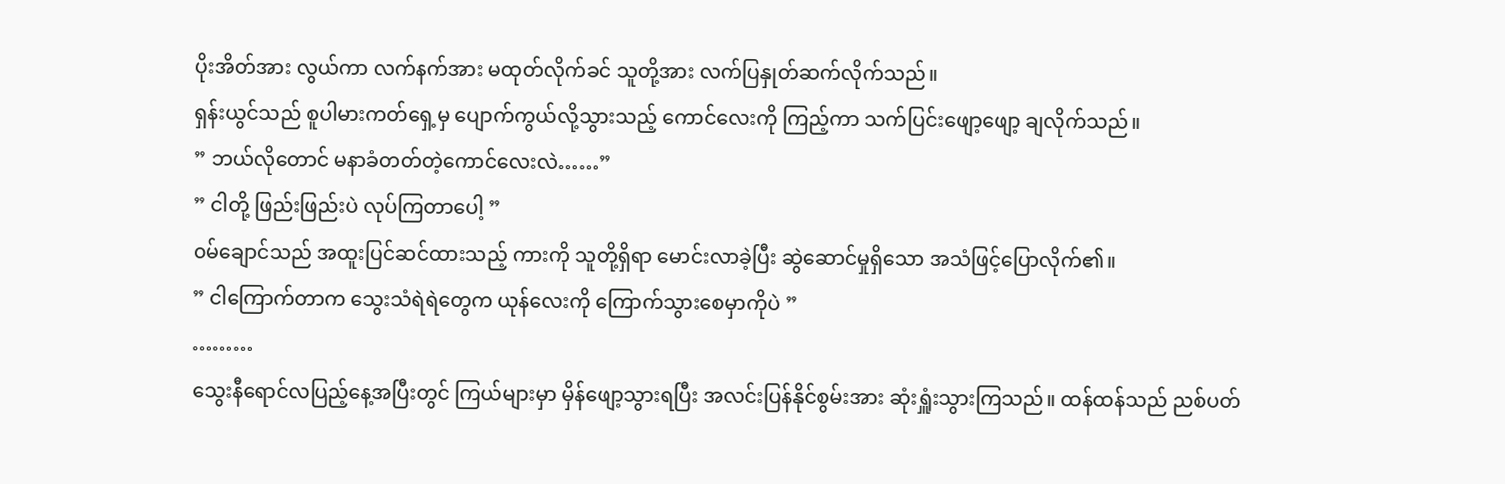ပိုးအိတ်အား လွယ်ကာ လက်နက်အား မထုတ်လိုက်ခင် သူတို့အား လက်ပြနှုတ်ဆက်လိုက်သည်။
ရှန်းယွင်သည် စူပါမားကတ်ရှေ့မှ ပျောက်ကွယ်လို့သွားသည့် ကောင်လေးကို ကြည့်ကာ သက်ပြင်းဖျော့ဖျော့ ချလိုက်သည်။
” ဘယ်လိုတောင် မနာခံတတ်တဲ့ကောင်လေးလဲ……”
” ငါတို့ ဖြည်းဖြည်းပဲ လုပ်ကြတာပေါ့ ”
၀မ်ချောင်သည် အထူးပြင်ဆင်ထားသည့် ကားကို သူတို့ရှိရာ မောင်းလာခဲ့ပြီး ဆွဲဆောင်မှုရှိသော အသံဖြင့်ပြောလိုက်၏။
” ငါကြောက်တာက သွေးသံရဲရဲတွေက ယုန်လေးကို ကြောက်သွားစေမှာကိုပဲ ”
………
သွေးနီရောင်လပြည့်နေ့အပြီးတွင် ကြယ်များမှာ မှိန်ဖျော့သွားရပြီး အလင်းပြန်နိုင်စွမ်းအား ဆုံးရှူံးသွားကြသည်။ ထန်ထန်သည် ညစ်ပတ်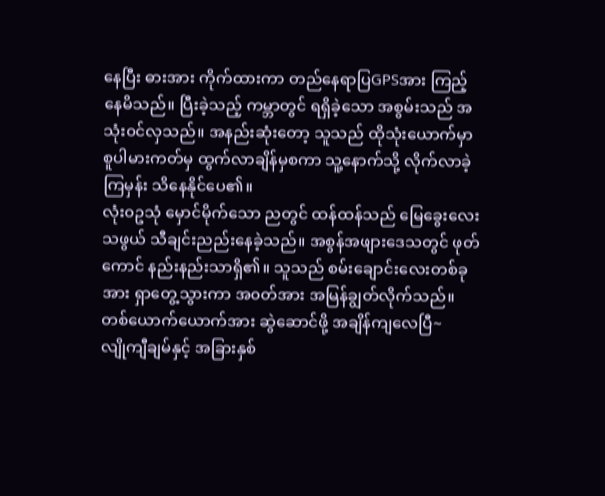နေပြီး ဓားအား ကိုက်ထားကာ တည်နေရာပြGPSအား ကြည့်နေမိသည်။ ပြီးခဲ့သည့် ကမ္ဘာတွင် ရရှိခဲ့သော အစွမ်းသည် အသုံး၀င်လှသည်။ အနည်းဆုံးတော့ သူသည် ထိုသုံးယောက်မှာ စူပါမားကတ်မှ ထွက်လာချိန်မှစကာ သူ့နောက်သို့ လိုက်လာခဲ့ကြမှန်း သိနေနိုင်ပေ၏။
လုံး၀ဥသုံ မှောင်မိုက်သော ညတွင် ထန်ထန်သည် မြေခွေးလေးသဖွယ် သီချင်းညည်းနေခဲ့သည်။ အစွန်အဖျားဒေသတွင် ဖုတ်ကောင် နည်းနည်းသာရှိ၏။ သူသည် စမ်းချောင်းလေးတစ်ခုအား ရှာတွေ့သွားကာ အ၀တ်အား အမြန်ချွတ်လိုက်သည်။
တစ်ယောက်ယောက်အား ဆွဲဆောင်ဖို့ အချိန်ကျလေပြီ~
လျိုကျီချမ်နှင့် အခြားနှစ်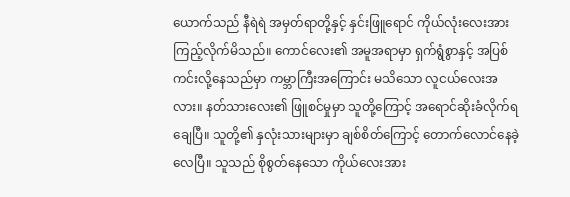ယောက်သည် နီရဲရဲ အမှတ်ရာတို့နှင့် နှင်းဖြူရောင် ကိုယ်လုံးလေးအား ကြည့်လိုက်မိသည်။ ကောင်လေး၏ အမူအရာမှာ ရှက်ရွံစွာနှင့် အပြစ်ကင်းလို့နေသည်မှာ ကမ္ဘာကြီးအကြောင်း မသိသော လူငယ်လေးအလား။ နတ်သားလေး၏ ဖြူစင်မှုမှာ သူတို့ကြောင့် အရောင်ဆိုးခံလိုက်ရချေပြီ။ သူတို့၏ နှလုံးသားများမှာ ချစ်စိတ်ကြောင့် တောက်လောင်နေခဲ့လေပြီ။ သူသည် စိုစွတ်နေသော ကိုယ်လေးအား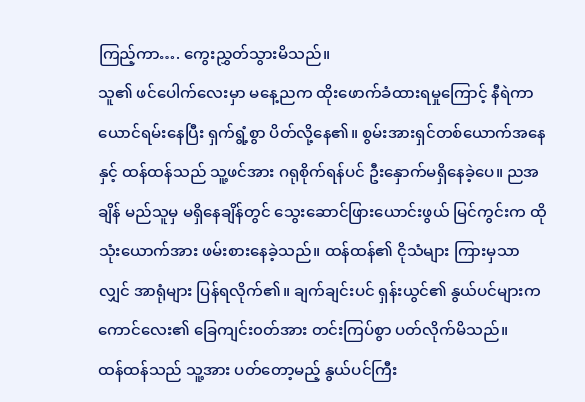ကြည့်ကာ…. ကွေးညွှတ်သွားမိသည်။
သူ၏ ဖင်ပေါက်လေးမှာ မနေ့ညက ထိုးဖောက်ခံထားရမှုကြောင့် နီရဲကာ ယောင်ရမ်းနေပြီး ရှက်ရွံ့စွာ ပိတ်လို့နေ၏။ စွမ်းအားရှင်တစ်ယောက်အနေနှင့် ထန်ထန်သည် သူ့ဖင်အား ဂရုစိုက်ရန်ပင် ဦးနှောက်မရှိနေခဲ့ပေ။ ညအချိန် မည်သူမှ မရှိနေချိန်တွင် သွေးဆောင်ဖြားယောင်းဖွယ် မြင်ကွင်းက ထိုသုံးယောက်အား ဖမ်းစားနေခဲ့သည်။ ထန်ထန်၏ ငိုသံများ ကြားမှသာလျှင် အာရုံများ ပြန်ရလိုက်၏။ ချက်ချင်းပင် ရှန်းယွင်၏ နွယ်ပင်များက ကောင်လေး၏ ခြေကျင်း၀တ်အား တင်းကြပ်စွာ ပတ်လိုက်မိသည်။
ထန်ထန်သည် သူ့အား ပတ်တော့မည့် နွယ်ပင်ကြီး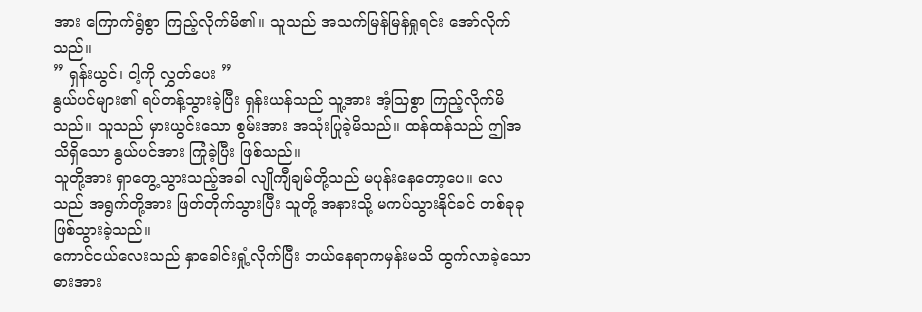အား ကြောက်ရွံစွာ ကြည့်လိုက်မိ၏။ သူသည် အသက်မြန်မြန်ရှုရင်း အော်လိုက်သည်။
” ရှန်းယွင်၊ ငါ့ကို လွှတ်ပေး ”
နွယ်ပင်များ၏ ရပ်တန့်သွားခဲ့ပြီး ရှန်းယန်သည် သူ့အား အံ့ဩစွာ ကြည့်လိုက်မိသည်။ သူသည် မှားယွင်းသော စွမ်းအား အသုံးပြုခဲ့မိသည်။ ထန်ထန်သည် ဤအသိရှိသော နွယ်ပင်အား ကြုံခဲ့ပြီး ဖြစ်သည်။
သူတို့အား ရှာတွေ့သွားသည့်အခါ လျိုကျီချမ်တို့သည် မပုန်းနေတော့ပေ။ လေသည် အရွက်တို့အား ဖြတ်တိုက်သွားပြီး သူတို့ အနားသို့ မကပ်သွားနိုင်ခင် တစ်ခုခုဖြစ်သွားခဲ့သည်။
ကောင်ငယ်လေးသည် နှာခေါင်းရှုံ့လိုက်ပြီး ဘယ်နေရာကမှန်းမသိ ထွက်လာခဲ့သော ဓားအား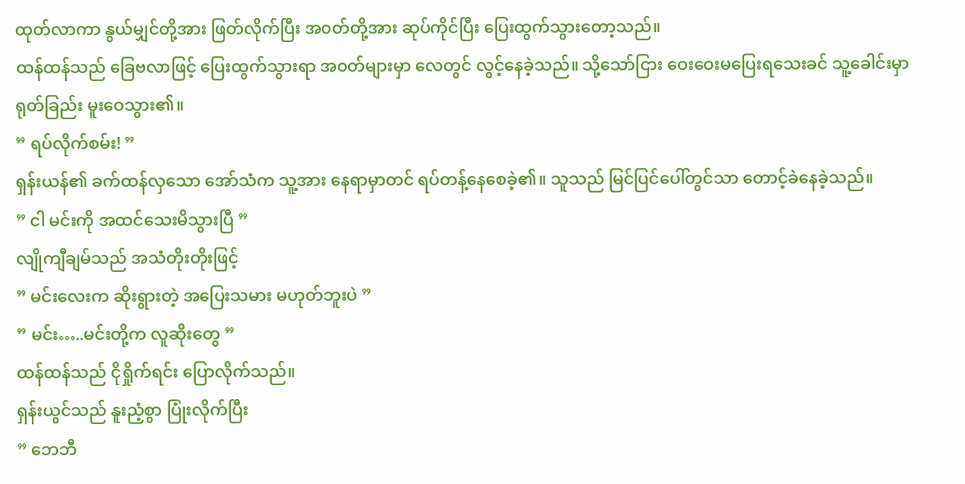ထုတ်လာကာ နွယ်မျှင်တို့အား ဖြတ်လိုက်ပြီး အ၀တ်တို့အား ဆုပ်ကိုင်ပြီး ပြေးထွက်သွားတော့သည်။
ထန်ထန်သည် ခြေဗလာဖြင့် ပြေးထွက်သွားရာ အ၀တ်များမှာ လေတွင် လွင့်နေခဲ့သည်။ သို့သော်ငြား ဝေးဝေးမပြေးရသေးခင် သူ့ခေါင်းမှာ ရုတ်ခြည်း မူးဝေသွား၏။
” ရပ်လိုက်စမ်း! ”
ရှန်းယန်၏ ခက်ထန်လှသော အော်သံက သူ့အား နေရာမှာတင် ရပ်တန့်နေစေခဲ့၏။ သူသည် မြင်ပြင်ပေါ်တွင်သာ တောင့်ခဲနေခဲ့သည်။
” ငါ မင်းကို အထင်သေးမိသွားပြီ ”
လျိုကျီချမ်သည် အသံတိုးတိုးဖြင့်
” မင်းလေးက ဆိုးရွားတဲ့ အပြေးသမား မဟုတ်ဘူးပဲ ”
” မင်း…..မင်းတို့က လူဆိုးတွေ ”
ထန်ထန်သည် ငိုရှိုက်ရင်း ပြောလိုက်သည်။
ရှန်းယွင်သည် နူးညံ့စွာ ပြုံးလိုက်ပြီး
” ဘေဘီ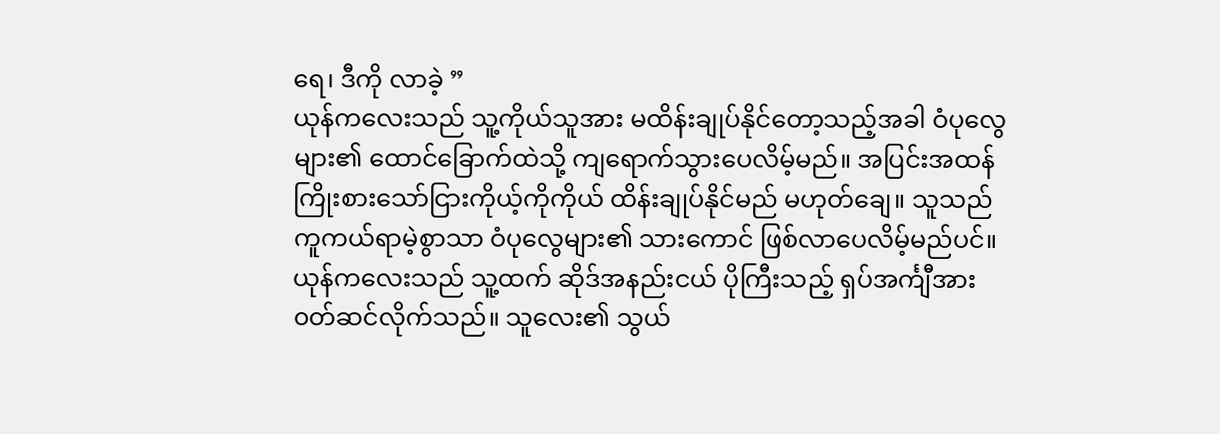ရေ၊ ဒီကို လာခဲ့ ”
ယုန်ကလေးသည် သူ့ကိုယ်သူအား မထိန်းချုပ်နိုင်တော့သည့်အခါ ဝံပုလွေများ၏ ထောင်ခြောက်ထဲသို့ ကျရောက်သွားပေလိမ့်မည်။ အပြင်းအထန် ကြိုးစားသော်ငြားကိုယ့်ကိုကိုယ် ထိန်းချုပ်နိုင်မည် မဟုတ်ချေ။ သူသည် ကူကယ်ရာမဲ့စွာသာ ဝံပုလွေများ၏ သားကောင် ဖြစ်လာပေလိမ့်မည်ပင်။
ယုန်ကလေးသည် သူ့ထက် ဆိုဒ်အနည်းငယ် ပိုကြီးသည့် ရှပ်အင်္ကျီအား ၀တ်ဆင်လိုက်သည်။ သူလေး၏ သွယ်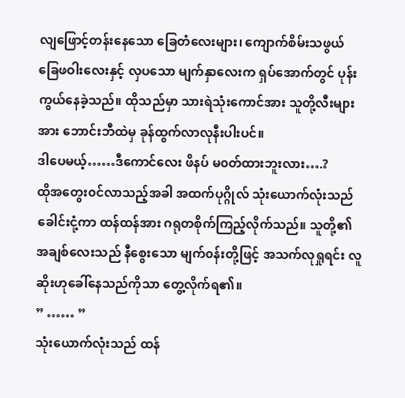လျဖြောင့်တန်းနေသော ခြေတံလေးများ၊ ကျောက်စိမ်းသဖွယ် ခြေဖဝါးလေးနှင့် လှပသော မျက်နှာလေးက ရှပ်အောက်တွင် ပုန်းကွယ်နေခဲ့သည်။ ထိုသည်မှာ သားရဲသုံးကောင်အား သူတို့လီးများအား ဘောင်းဘီထဲမှ ခုန်ထွက်လာလုနီးပါးပင်။
ဒါပေမယ့်……ဒီကောင်လေး ဖိနပ် မ၀တ်ထားဘူးလား….?
ထိုအတွေး၀င်လာသည့်အခါ အထက်ပုဂ္ဂိုလ် သုံးယောက်လုံးသည် ခေါင်းငုံ့ကာ ထန်ထန်အား ဂရုတစိုက်ကြည့်လိုက်သည်။ သူတို့၏ အချစ်လေးသည် နီစွေးသော မျက်၀န်းတို့ဖြင့် အသက်လုရှုရင်း လူဆိုးဟုခေါ်နေသည်ကိုသာ တွေ့လိုက်ရ၏။
” …… ”
သုံးယောက်လုံးသည် ထန်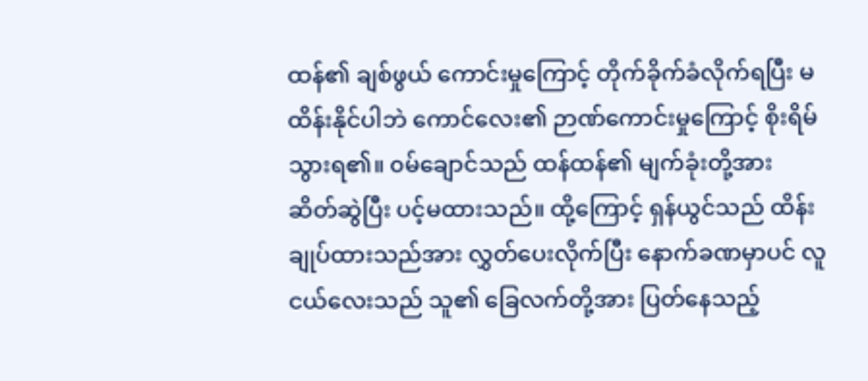ထန်၏ ချစ်ဖွယ် ကောင်းမှုကြောင့် တိုက်ခိုက်ခံလိုက်ရပြီး မထိန်းနိုင်ပါဘဲ ကောင်လေး၏ ဉာဏ်ကောင်းမှုကြောင့် စိုးရိမ်သွားရ၏။ ၀မ်ချောင်သည် ထန်ထန်၏ မျက်ခုံးတို့အား ဆိတ်ဆွဲပြီး ပင့်မထားသည်။ ထို့ကြောင့် ရှန်ယွင်သည် ထိန်းချုပ်ထားသည်အား လွှတ်ပေးလိုက်ပြီး နောက်ခဏမှာပင် လူငယ်လေးသည် သူ၏ ခြေလက်တို့အား ပြတ်နေသည့်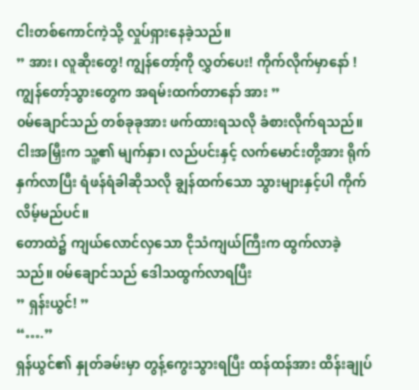ငါးတစ်ကောင်ကဲ့သို့ လှုပ်ရှားနေခဲ့သည်။
” အား၊ လူဆိုးတွေ! ကျွန်တော့်ကို လွှတ်ပေး! ကိုက်လိုက်မှာနော် ! ကျွန်တော့်သွားတွေက အရမ်းထက်တာနော် အား ”
၀မ်ချောင်သည် တစ်ခုခုအား ဖက်ထားရသလို ခံစားလိုက်ရသည်။ ငါးအမြှီးက သူ့၏ မျက်နှာ၊ လည်ပင်းနှင့် လက်မောင်းတို့အား ရိုက်နှက်လာပြီး ရံဖန်ရံခါဆိုသလို ချွန်ထက်သော သွားများနှင့်ပါ ကိုက်လိမ့်မည်ပင်။
တောထဲ၌ ကျယ်လောင်လှသော ငိုသံကျယ်ကြီးက ထွက်လာခဲ့သည်။ ၀မ်ချောင်သည် ဒေါသထွက်လာရပြီး
” ရှန်းယွင်! ”
“….”
ရှန်ယွင်၏ နှုတ်ခမ်းမှာ တွန့်ကွေးသွားရပြီး ထန်ထန်အား ထိန်းချုပ်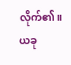လိုက်၏။ ယခု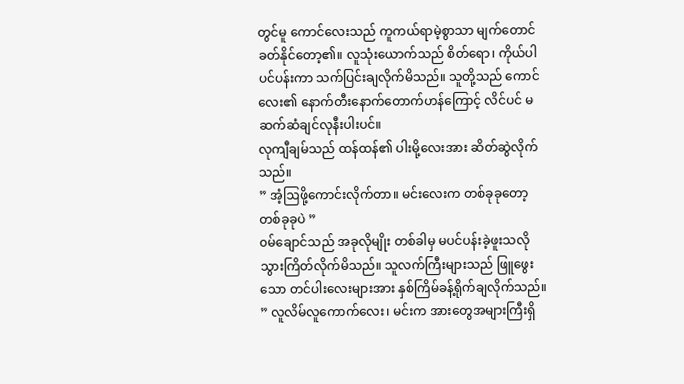တွင်မူ ကောင်လေးသည် ကူကယ်ရာမဲ့စွာသာ မျက်တောင်ခတ်နိုင်တော့၏။ လူသုံးယောက်သည် စိတ်ရော၊ ကိုယ်ပါ ပင်ပန်းကာ သက်ပြင်းချလိုက်မိသည်။ သူတို့သည် ကောင်လေး၏ နောက်တီးနောက်တောက်ဟန်ကြောင့် လိင်ပင် မဆက်ဆံချင်လုနီးပါးပင်။
လုကျီချမ်သည် ထန်ထန်၏ ပါးမို့လေးအား ဆိတ်ဆွဲလိုက်သည်။
” အံ့ဩဖို့ကောင်းလိုက်တာ။ မင်းလေးက တစ်ခုခုတော့ တစ်ခုခုပဲ ”
၀မ်ချောင်သည် အခုလိုမျိုး တစ်ခါမှ မပင်ပန်းခဲ့ဖူးသလို သွားကြိတ်လိုက်မိသည်။ သူလက်ကြီးများသည် ဖြူဖွေးသော တင်ပါးလေးများအား နှစ်ကြိမ်ခန့်ရိုက်ချလိုက်သည်။
” လူလိမ်လူကောက်လေး၊ မင်းက အားတွေအများကြီးရှိ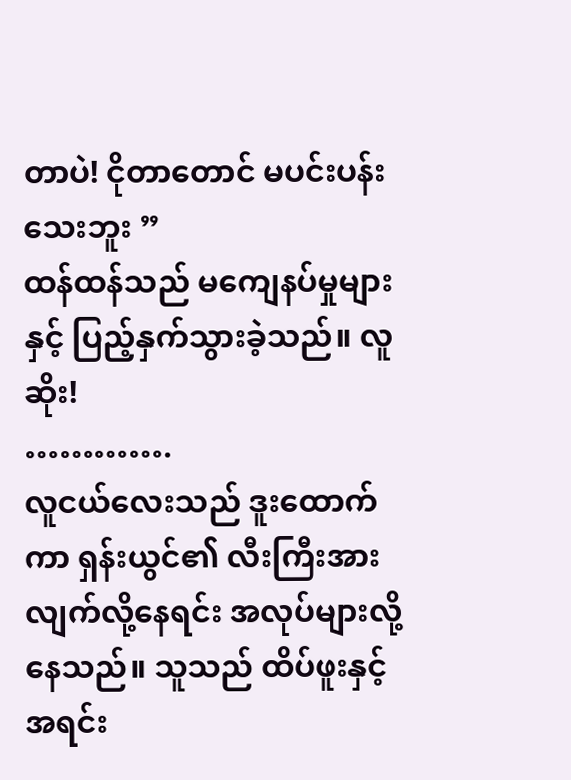တာပဲ! ငိုတာတောင် မပင်းပန်းသေးဘူး ”
ထန်ထန်သည် မကျေနပ်မှုများနှင့် ပြည့်နှက်သွားခဲ့သည်။ လူဆိုး!
………….
လူငယ်လေးသည် ဒူးထောက်ကာ ရှန်းယွင်၏ လီးကြီးအား လျက်လို့နေရင်း အလုပ်များလို့နေသည်။ သူသည် ထိပ်ဖူးနှင့် အရင်း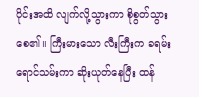ပိုင်းအထိ လျက်လို့သွားကာ စိုစွတ်သွားစေ၏။ ကြီးမားသော လီးကြီးက ခရမ်းရောင်သမ်းကာ ဆိုးယုတ်နေပြီး ထန်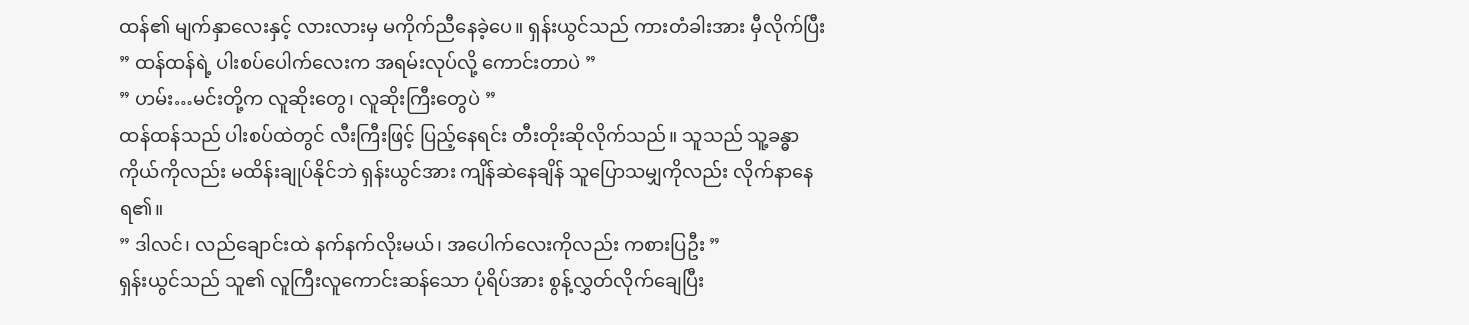ထန်၏ မျက်နှာလေးနှင့် လားလားမှ မကိုက်ညီနေခဲ့ပေ။ ရှန်းယွင်သည် ကားတံခါးအား မှီလိုက်ပြီး
” ထန်ထန်ရဲ့ ပါးစပ်ပေါက်လေးက အရမ်းလုပ်လို့ ကောင်းတာပဲ ”
” ဟမ်း…မင်းတို့က လူဆိုးတွေ၊ လူဆိုးကြီးတွေပဲ ”
ထန်ထန်သည် ပါးစပ်ထဲတွင် လီးကြီးဖြင့် ပြည့်နေရင်း တီးတိုးဆိုလိုက်သည်။ သူသည် သူ့ခန္ဓာကိုယ်ကိုလည်း မထိန်းချုပ်နိုင်ဘဲ ရှန်းယွင်အား ကျိန်ဆဲနေချိန် သူပြောသမျှကိုလည်း လိုက်နာနေရ၏။
” ဒါလင်၊ လည်ချောင်းထဲ နက်နက်လိုးမယ်၊ အပေါက်လေးကိုလည်း ကစားပြဦး ”
ရှန်းယွင်သည် သူ၏ လူကြီးလူကောင်းဆန်သော ပုံရိပ်အား စွန့်လွှတ်လိုက်ချေပြီး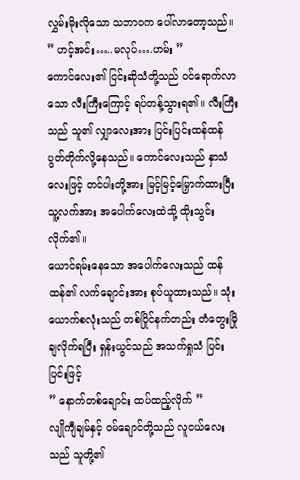လွှမ်းမိုးလိုသော သဘာ၀က ပေါ်လာတော့သည်။
” ဟင့်အင်း…..မလုပ်….ဟမ်း ”
ကောင်လေး၏ ငြင်းဆိုသံတို့သည် ၀င်ရောက်လာသော လီးကြီးကြောင့် ရပ်တန့်သွားရ၏။ လီးကြီးသည် သူ၏ လျှာလေးအား ပြင်းပြင်းထန်ထန် ပွတ်တိုက်လို့နေသည်။ ကောင်လေးသည် နှာသံလေးဖြင့် တင်ပါးတို့အား မြင့်မြင့်မြှောက်ထားပြီး သူ့လက်အား အပေါက်လေးထဲသို့ ထိုးသွင်းလိုက်၏။
ယောင်ရမ်းနေသော အပေါက်လေးသည် ထန်ထန်၏ လက်ချောင်းအား စုပ်ယူထားသည်။ သုံးယောက်စလုံးသည် တစ်ပြိုင်နက်တည်း တံတွေးမြိုချလိုက်ရပြီး ရှန်းယွင်သည် အသက်ရှုသံ ပြင်းပြင်းဖြင့်
” နောက်တစ်ချောင်း ထပ်ထည့်လိုက် ”
လျိုကျီချမ်နှင့် ၀မ်ချောင်တို့သည် လူငယ်လေးသည် သူတို့၏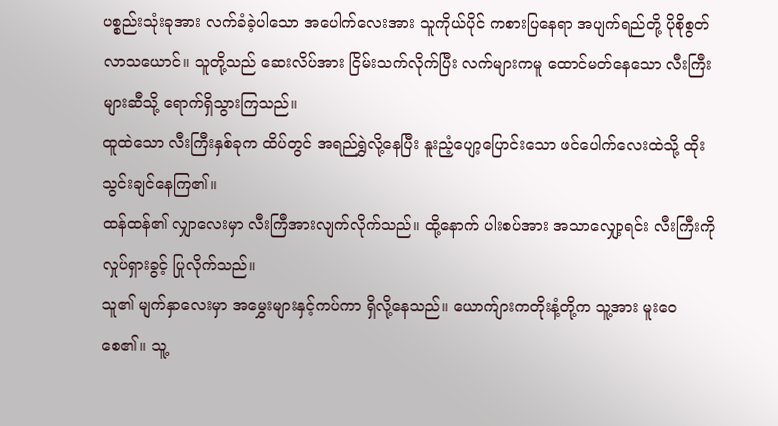ပစ္စည်းသုံးခုအား လက်ခံခဲ့ပါသော အပေါက်လေးအား သူကိုယ်ပိုင် ကစားပြနေရာ အပျက်ရည်တို့ ပိုစိုစွတ်လာသယောင်။ သူတို့သည် ဆေးလိပ်အား ငြိမ်းသက်လိုက်ပြီး လက်များကမူ ထောင်မတ်နေသော လီးကြီးများဆီသို့ ရောက်ရှိသွားကြသည်။
ထူထဲသော လီးကြီးနှစ်ခုက ထိပ်တွင် အရည်ရွှဲလို့နေပြီး နူးညံ့ပျော့ပြောင်းသော ဖင်ပေါက်လေးထဲသို့ ထိုးသွင်းချင်နေကြ၏။
ထန်ထန်၏ လျှာလေးမှာ လီးကြီအားလျက်လိုက်သည်။ ထို့နောက် ပါးစပ်အား အသာလျှော့ရင်း လီးကြီးကို လှုပ်ရှားခွင့် ပြုလိုက်သည်။
သူ၏ မျက်နှာလေးမှာ အမွှေးများနှင့်ကပ်ကာ ရှိလို့နေသည်။ ယောက်ျားကတိုးနံ့တို့က သူ့အား မူးဝေစေ၏။ သူ့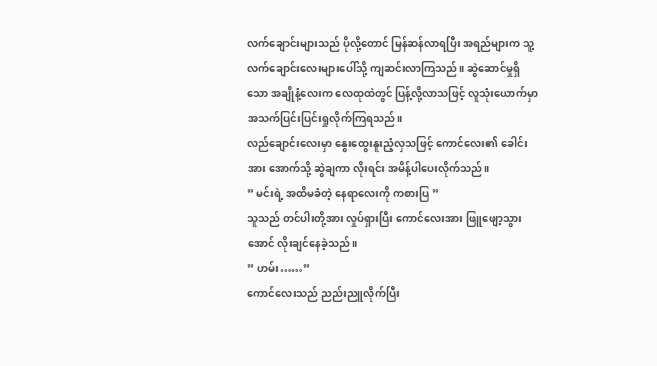လက်ချောင်းများသည် ပိုလို့တောင် မြန်ဆန်လာရပြီး အရည်များက သူ့လက်ချောင်းလေးများပေါ်သို့ ကျဆင်းလာကြသည်။ ဆွဲဆောင်မှုရှိသော အချိုနံ့လေးက လေထုထဲတွင် ပြန့်လို့လာသဖြင့် လူသုံးယောက်မှာ အသက်ပြင်းပြင်းရှုလိုက်ကြရသည်။
လည်ချောင်းလေးမှာ နွေးထွေးနူးညံ့လှသဖြင့် ကောင်လေး၏ ခေါင်းအား အောက်သို့ ဆွဲချကာ လိုးရင်း အမိန့်ပါပေးလိုက်သည်။
” မင်းရဲ့ အထိမခံတဲ့ နေရာလေးကို ကစားပြ ”
သူသည် တင်ပါးတို့အား လှုပ်ရှားပြီး ကောင်လေးအား ဖြူဖျော့သွားအောင် လိုးချင်နေခဲ့သည်။
” ဟမ်း……”
ကောင်လေးသည် ညည်းညူလိုက်ပြီး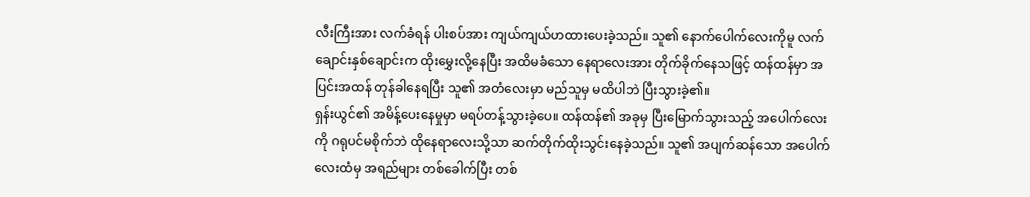လီးကြီးအား လက်ခံရန် ပါးစပ်အား ကျယ်ကျယ်ဟထားပေးခဲ့သည်။ သူ၏ နောက်ပေါက်လေးကိုမူ လက်ချောင်းနှစ်ချောင်းက ထိုးမွှေးလို့နေပြီး အထိမခံသော နေရာလေးအား တိုက်ခိုက်နေသဖြင့် ထန်ထန်မှာ အပြင်းအထန် တုန်ခါနေရပြီး သူ၏ အတံလေးမှာ မည်သူမှ မထိပါဘဲ ပြီးသွားခဲ့၏။
ရှန်းယွင်၏ အမိန့်ပေးနေမှုမှာ မရပ်တန့်သွားခဲ့ပေ။ ထန်ထန်၏ အခုမှ ပြီးမြောက်သွားသည့် အပေါက်လေးကို ဂရုပင်မစိုက်ဘဲ ထိုနေရာလေးသို့သာ ဆက်တိုက်ထိုးသွင်းနေခဲ့သည်။ သူ၏ အပျက်ဆန်သော အပေါက်လေးထံမှ အရည်များ တစ်ခေါက်ပြီး တစ်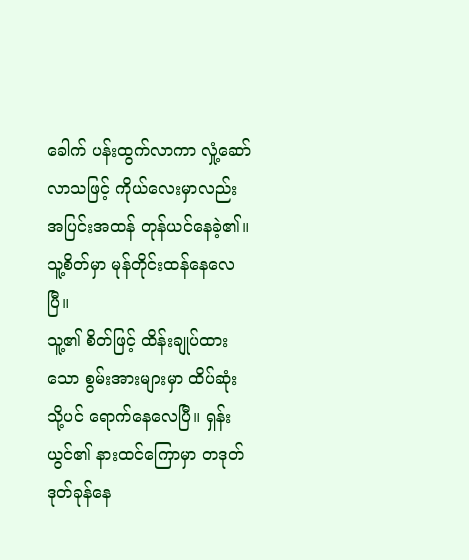ခေါက် ပန်းထွက်လာကာ လှုံ့ဆော်လာသဖြင့် ကိုယ်လေးမှာလည်း အပြင်းအထန် တုန်ယင်နေခဲ့၏။ သူ့စိတ်မှာ မုန်တိုင်းထန်နေလေပြီ။
သူ့၏ စိတ်ဖြင့် ထိန်းချုပ်ထားသော စွမ်းအားများမှာ ထိပ်ဆုံးသို့ပင် ရောက်နေလေပြီ။ ရှန်းယွင်၏ နားထင်ကြောမှာ တဒုတ်ဒုတ်ခုန်နေ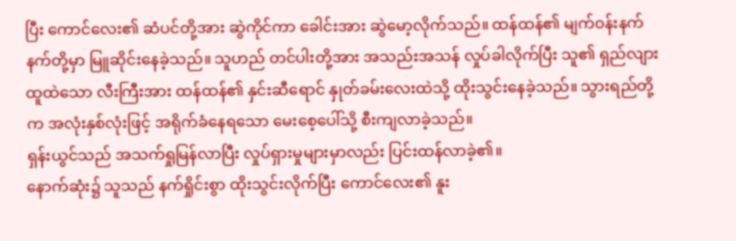ပြီး ကောင်လေး၏ ဆံပင်တို့အား ဆွဲကိုင်ကာ ခေါင်းအား ဆွဲမော့လိုက်သည်။ ထန်ထန်၏ မျက်၀န်းနက်နက်တို့မှာ မြူဆိုင်းနေခဲ့သည်။ သူဟည် တင်ပါးတို့အား အသည်းအသန် လှုပ်ခါလိုက်ပြီး သူ၏ ရှည်လျားထူထဲသော လီးကြီးအား ထန်ထန်၏ နှင်းဆီရောင် နှုတ်ခမ်းလေးထဲသို့ ထိုးသွင်းနေခဲ့သည်။ သွားရည်တို့က အလုံးနှစ်လုံးဖြင့် အရိုက်ခံနေရသော မေးစေ့ပေါ်သို့ စီးကျလာခဲ့သည်။
ရှန်းယွင်သည် အသက်ရှုမြန်လာပြီး လှုပ်ရှားမှုများမှာလည်း ပြင်းထန်လာခဲ့၏။
နောက်ဆုံး၌ သူသည် နက်ရှိုင်းစွာ ထိုးသွင်းလိုက်ပြီး ကောင်လေး၏ နူး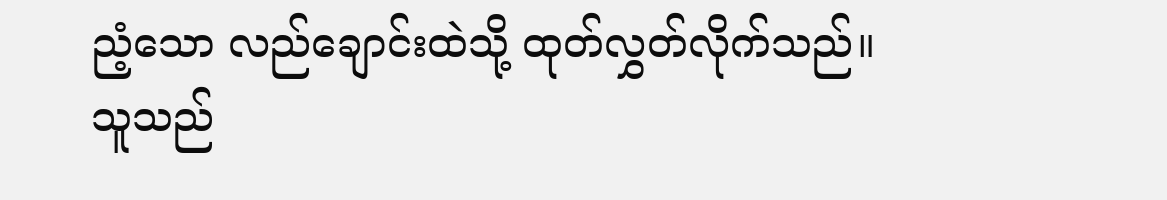ညံ့သော လည်ချောင်းထဲသို့ ထုတ်လွှတ်လိုက်သည်။
သူသည်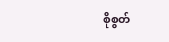စိုစွတ်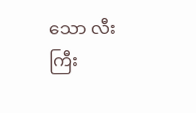သော လီးကြီး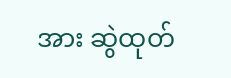အား ဆွဲထုတ်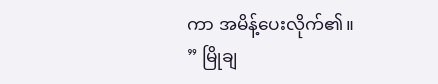ကာ အမိန့်ပေးလိုက်၏။
” မြိုချ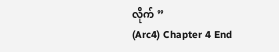လိုက် ”
(Arc4) Chapter 4 End